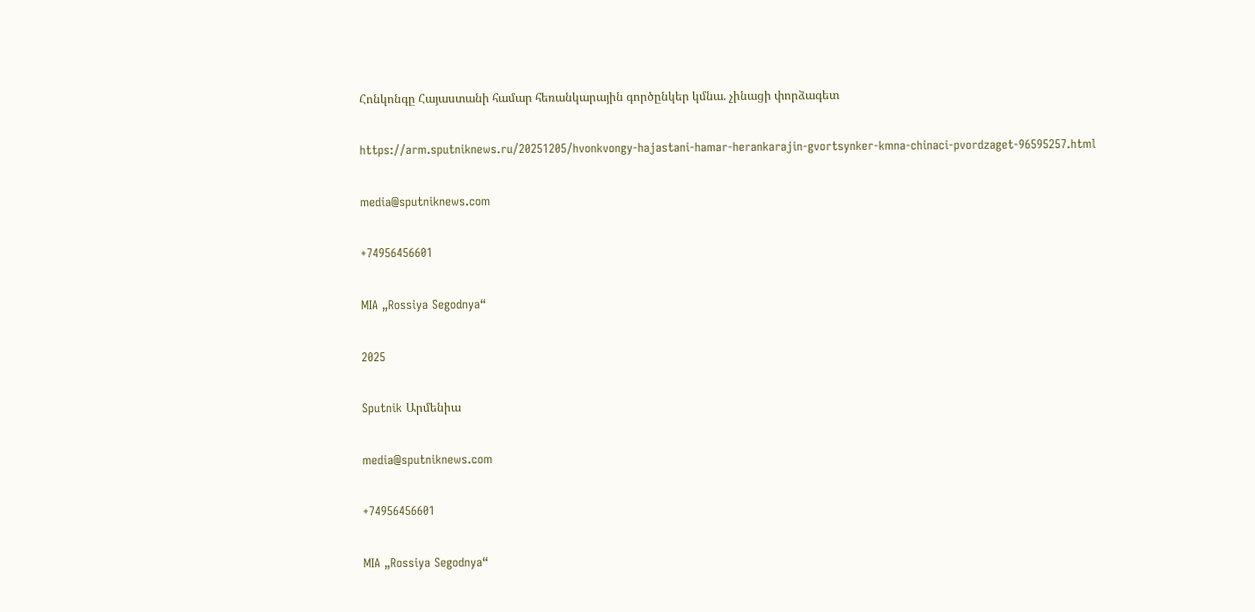Հոնկոնգը Հայաստանի համար հեռանկարային գործընկեր կմնա. չինացի փորձագետ

https://arm.sputniknews.ru/20251205/hvonkvongy-hajastani-hamar-herankarajin-gvortsynker-kmna-chinaci-pvordzaget-96595257.html

media@sputniknews.com

+74956456601

MIA „Rossiya Segodnya“

2025

Sputnik Արմենիա

media@sputniknews.com

+74956456601

MIA „Rossiya Segodnya“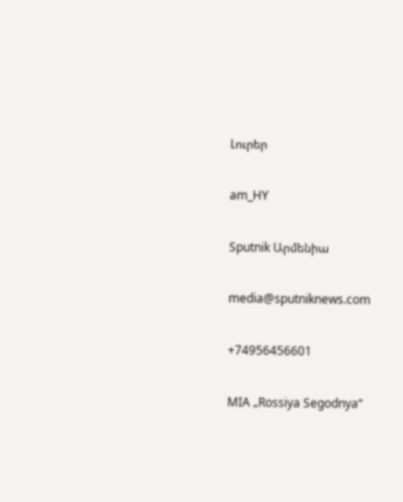Լուրեր

am_HY

Sputnik Արմենիա

media@sputniknews.com

+74956456601

MIA „Rossiya Segodnya“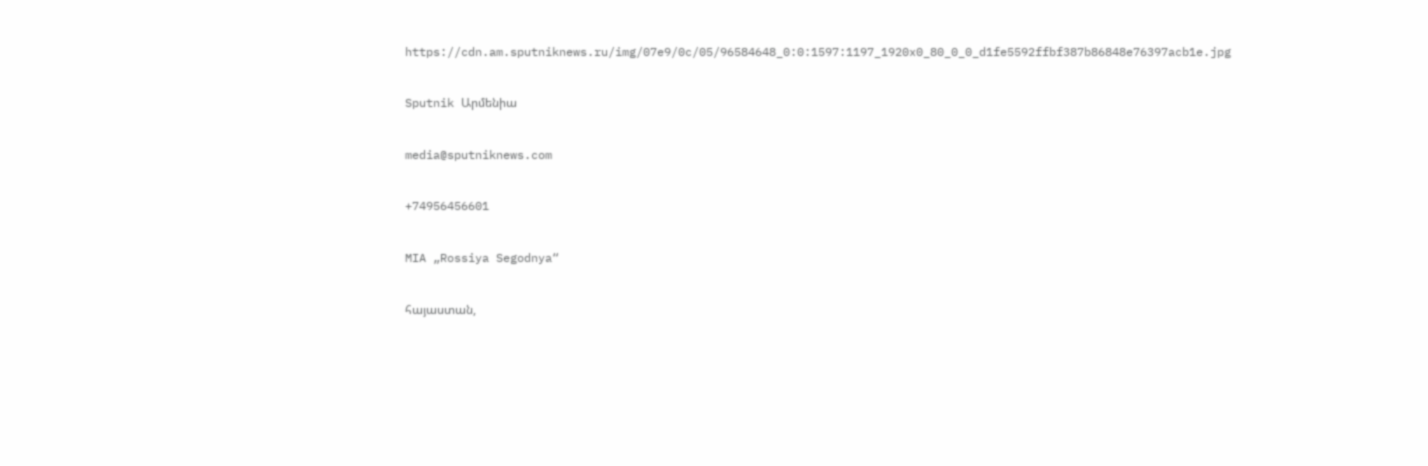https://cdn.am.sputniknews.ru/img/07e9/0c/05/96584648_0:0:1597:1197_1920x0_80_0_0_d1fe5592ffbf387b86848e76397acb1e.jpg

Sputnik Արմենիա

media@sputniknews.com

+74956456601

MIA „Rossiya Segodnya“

հայաստան,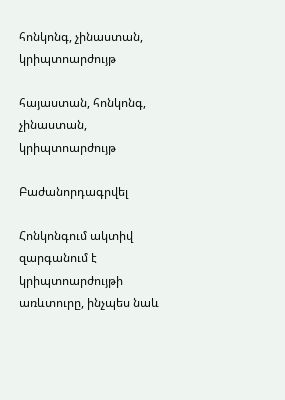հոնկոնգ, չինաստան, կրիպտոարժույթ

հայաստան, հոնկոնգ, չինաստան, կրիպտոարժույթ

Բաժանորդագրվել

Հոնկոնգում ակտիվ զարգանում է կրիպտոարժույթի առևտուրը, ինչպես նաև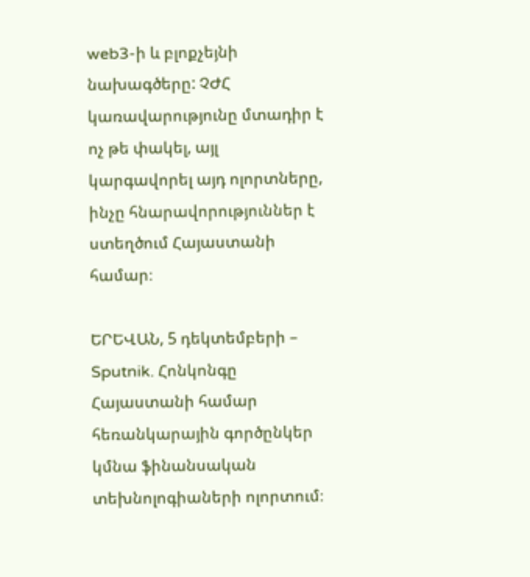web3-ի և բլոքչեյնի նախագծերը: ՉԺՀ կառավարությունը մտադիր է ոչ թե փակել, այլ կարգավորել այդ ոլորտները, ինչը հնարավորություններ է ստեղծում Հայաստանի համար։

ԵՐԵՎԱՆ, 5 դեկտեմբերի – Sputnik. Հոնկոնգը Հայաստանի համար հեռանկարային գործընկեր կմնա ֆինանսական տեխնոլոգիաների ոլորտում։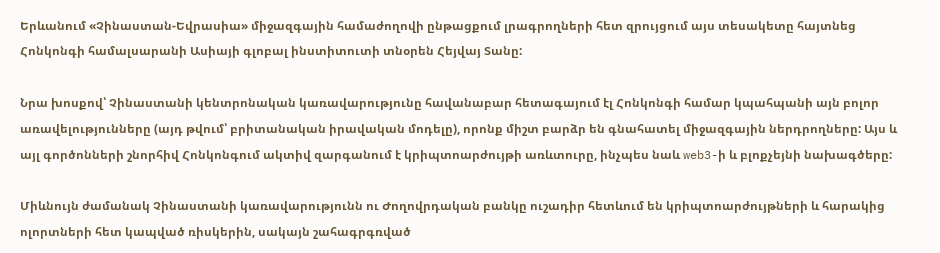Երևանում «Չինաստան-Եվրասիա» միջազգային համաժողովի ընթացքում լրագրողների հետ զրույցում այս տեսակետը հայտնեց Հոնկոնգի համալսարանի Ասիայի գլոբալ ինստիտուտի տնօրեն Հեյվայ Տանը:

Նրա խոսքով՝ Չինաստանի կենտրոնական կառավարությունը հավանաբար հետագայում էլ Հոնկոնգի համար կպահպանի այն բոլոր առավելությունները (այդ թվում՝ բրիտանական իրավական մոդելը), որոնք միշտ բարձր են գնահատել միջազգային ներդրողները: Այս և այլ գործոնների շնորհիվ Հոնկոնգում ակտիվ զարգանում է կրիպտոարժույթի առևտուրը, ինչպես նաև web3-ի և բլոքչեյնի նախագծերը:

Միևնույն ժամանակ Չինաստանի կառավարությունն ու Ժողովրդական բանկը ուշադիր հետևում են կրիպտոարժույթների և հարակից ոլորտների հետ կապված ռիսկերին, սակայն շահագրգռված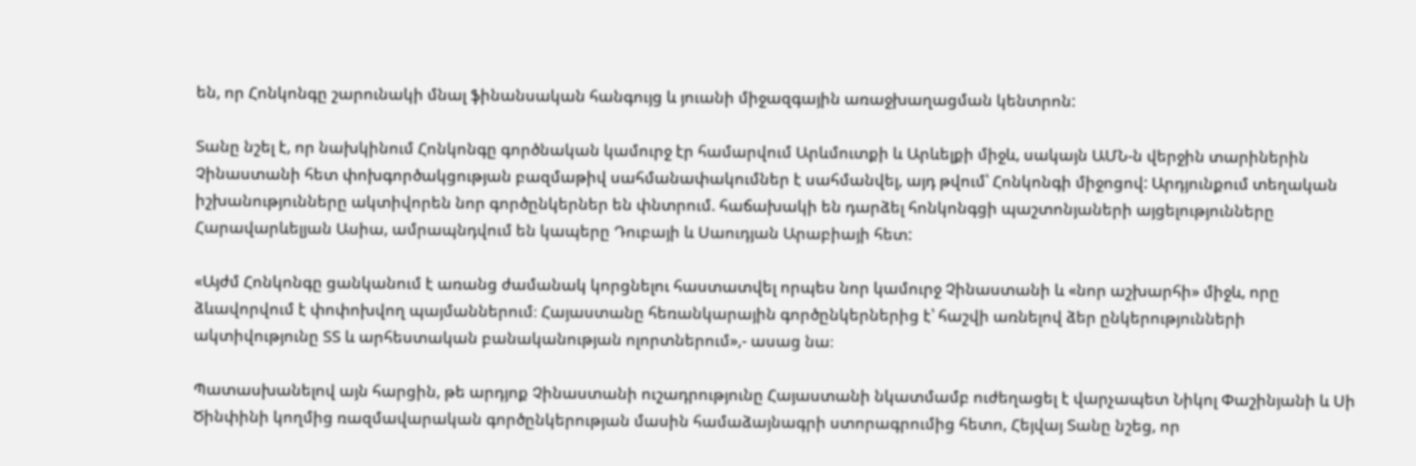են, որ Հոնկոնգը շարունակի մնալ ֆինանսական հանգույց և յուանի միջազգային առաջխաղացման կենտրոն:

Տանը նշել է, որ նախկինում Հոնկոնգը գործնական կամուրջ էր համարվում Արևմուտքի և Արևելքի միջև, սակայն ԱՄՆ-ն վերջին տարիներին Չինաստանի հետ փոխգործակցության բազմաթիվ սահմանափակումներ է սահմանվել, այդ թվում՝ Հոնկոնգի միջոցով: Արդյունքում տեղական իշխանությունները ակտիվորեն նոր գործընկերներ են փնտրում. հաճախակի են դարձել հոնկոնգցի պաշտոնյաների այցելությունները Հարավարևելյան Ասիա, ամրապնդվում են կապերը Դուբայի և Սաուդյան Արաբիայի հետ:

«Այժմ Հոնկոնգը ցանկանում է առանց ժամանակ կորցնելու հաստատվել որպես նոր կամուրջ Չինաստանի և «նոր աշխարհի» միջև, որը ձևավորվում է փոփոխվող պայմաններում։ Հայաստանը հեռանկարային գործընկերներից է՝ հաշվի առնելով ձեր ընկերությունների ակտիվությունը ՏՏ և արհեստական բանականության ոլորտներում»,- ասաց նա։

Պատասխանելով այն հարցին, թե արդյոք Չինաստանի ուշադրությունը Հայաստանի նկատմամբ ուժեղացել է վարչապետ Նիկոլ Փաշինյանի և Սի Ծինփինի կողմից ռազմավարական գործընկերության մասին համաձայնագրի ստորագրումից հետո, Հեյվայ Տանը նշեց, որ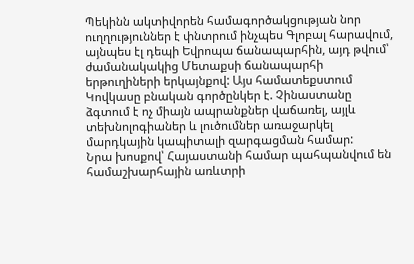Պեկինն ակտիվորեն համագործակցության նոր ուղղություններ է փնտրում ինչպես Գլոբալ հարավում, այնպես էլ դեպի Եվրոպա ճանապարհին, այդ թվում՝ ժամանակակից Մետաքսի ճանապարհի երթուղիների երկայնքով: Այս համատեքստում Կովկասը բնական գործընկեր է. Չինաստանը ձգտում է ոչ միայն ապրանքներ վաճառել, այլև տեխնոլոգիաներ և լուծումներ առաջարկել մարդկային կապիտալի զարգացման համար:
Նրա խոսքով՝ Հայաստանի համար պահպանվում են համաշխարհային առևտրի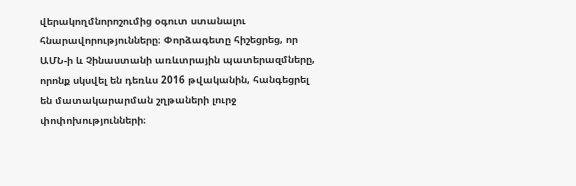վերակողմնորոշումից օգուտ ստանալու հնարավորությունները։ Փորձագետը հիշեցրեց, որ ԱՄՆ-ի և Չինաստանի առևտրային պատերազմները, որոնք սկսվել են դեռևս 2016 թվականին, հանգեցրել են մատակարարման շղթաների լուրջ փոփոխությունների։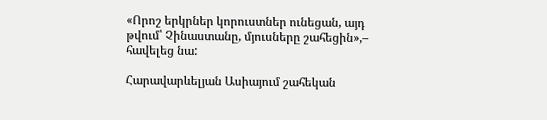«Որոշ երկրներ կորուստներ ունեցան, այդ թվում՝ Չինաստանը, մյուսները շահեցին»,– հավելեց նա:

Հարավարևելյան Ասիայում շահեկան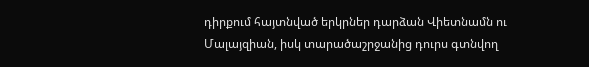դիրքում հայտնված երկրներ դարձան Վիետնամն ու Մալայզիան, իսկ տարածաշրջանից դուրս գտնվող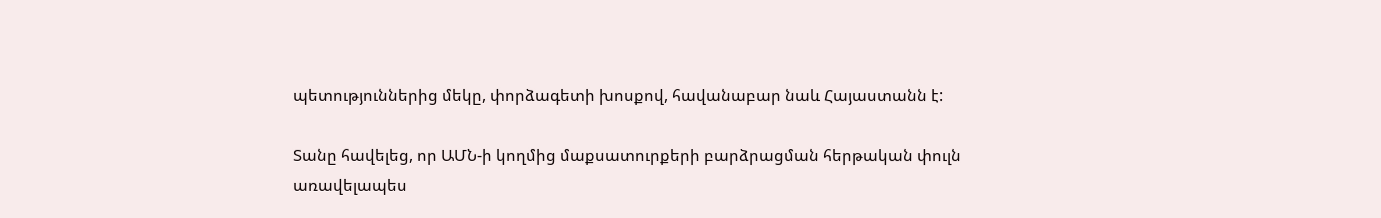պետություններից մեկը, փորձագետի խոսքով, հավանաբար նաև Հայաստանն է:

Տանը հավելեց, որ ԱՄՆ-ի կողմից մաքսատուրքերի բարձրացման հերթական փուլն առավելապես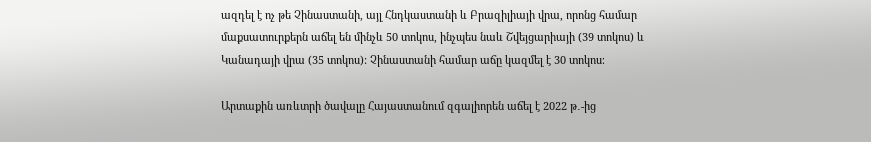ազդել է ոչ թե Չինաստանի, այլ Հնդկաստանի և Բրազիլիայի վրա, որոնց համար մաքսատուրքերն աճել են մինչև 50 տոկոս, ինչպես նաև Շվեյցարիայի (39 տոկոս) և Կանադայի վրա (35 տոկոս): Չինաստանի համար աճը կազմել է 30 տոկոս։

Արտաքին առևտրի ծավալը Հայաստանում զգալիորեն աճել է 2022 թ․-ից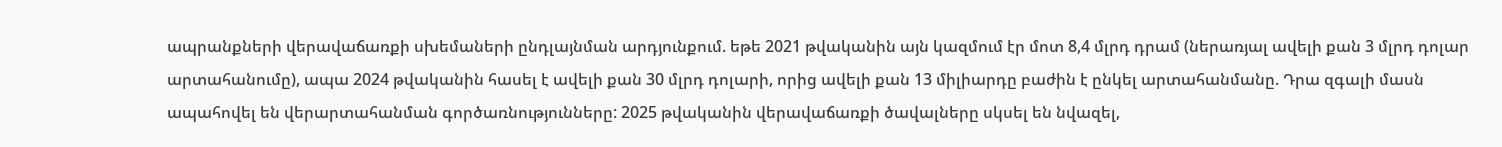ապրանքների վերավաճառքի սխեմաների ընդլայնման արդյունքում. եթե 2021 թվականին այն կազմում էր մոտ 8,4 մլրդ դրամ (ներառյալ ավելի քան 3 մլրդ դոլար արտահանումը), ապա 2024 թվականին հասել է ավելի քան 30 մլրդ դոլարի, որից ավելի քան 13 միլիարդը բաժին է ընկել արտահանմանը. Դրա զգալի մասն ապահովել են վերարտահանման գործառնությունները: 2025 թվականին վերավաճառքի ծավալները սկսել են նվազել,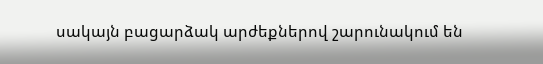սակայն բացարձակ արժեքներով շարունակում են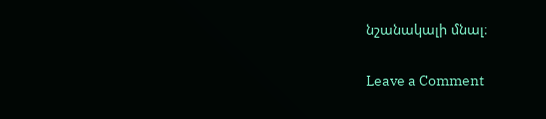նշանակալի մնալ։

Leave a Comment